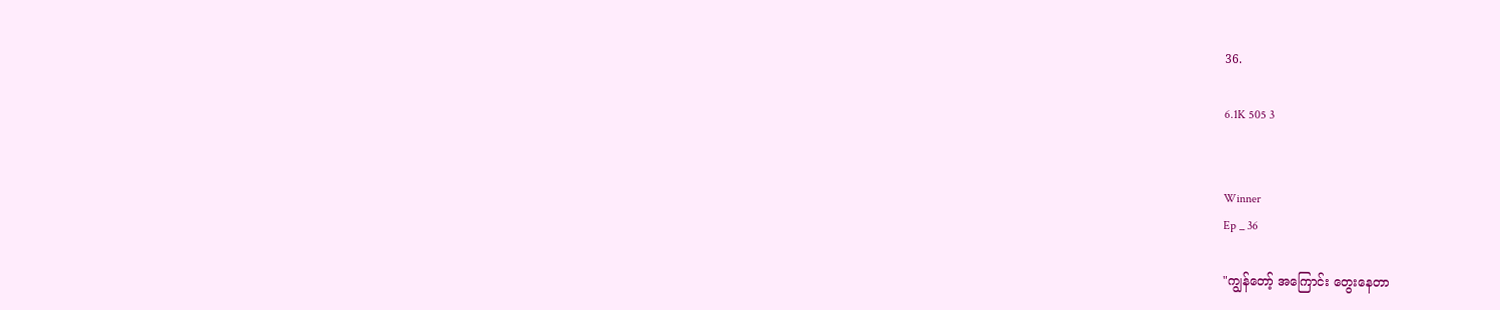36.

6.1K 505 3


Winner
Ep _ 36

"ကျွန်တော့် အကြောင်း တွေးနေတာ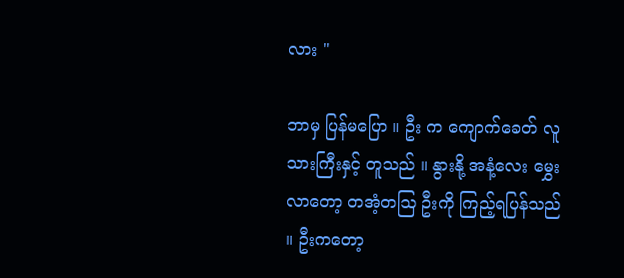လား "

ဘာမှ ပြန်မပြော ။ ဦး က ကျောက်ခေတ် လူသားကြီးနှင့် တူသည် ။ နွားနို့ အနံ့လေး မွှေးလာတော့ တအံ့တဩ ဦးကို ကြည့်ရပြန်သည် ။ ဦးကတော့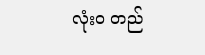လုံးဝ တည်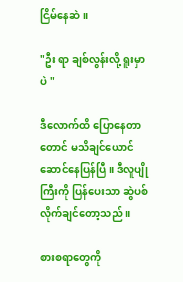ငြိမ်နေဆဲ ။

"ဦး ရာ ချစ်လွန်းလို့ ရူးမှာပဲ "

ဒီလောက်ထိ ပြောနေတာတောင် မသိချင်ယောင်ဆောင်နေပြန်ပြီ ။ ဒီလူပျိုကြီးကို ပြန်ပေးသာ ဆွဲပစ်လိုက်ချင်တော့သည် ။

စားစရာတွေကို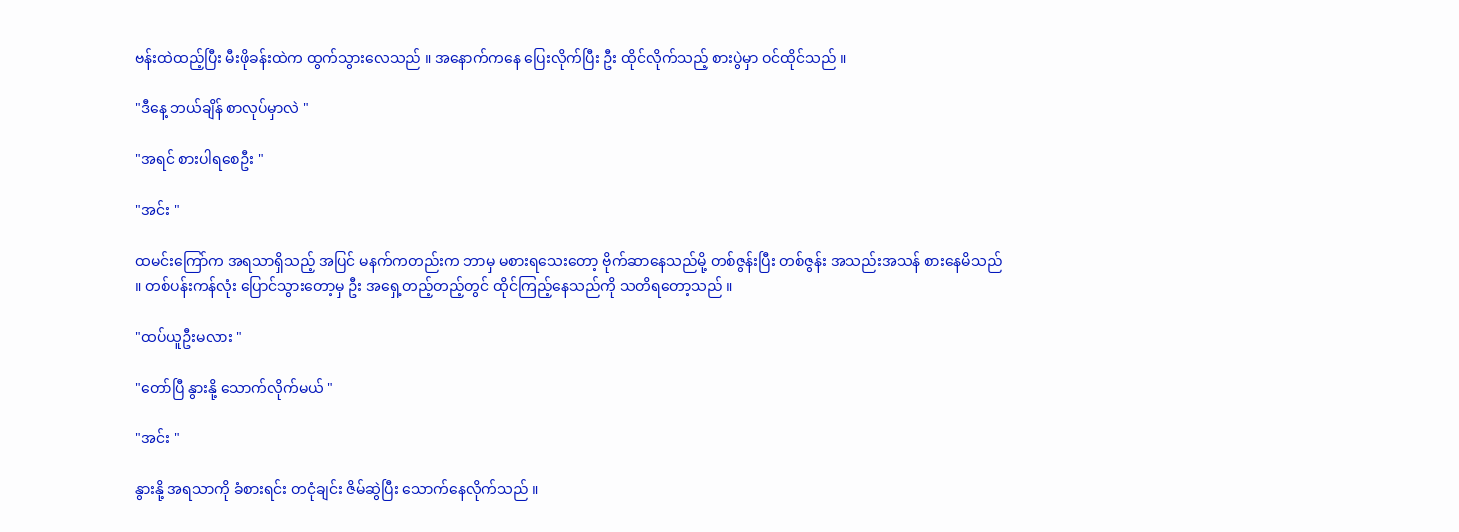ဗန်းထဲထည့်ပြီး မီးဖိုခန်းထဲက ထွက်သွားလေသည် ။ အနောက်ကနေ ပြေးလိုက်ပြီး ဦး ထိုင်လိုက်သည့် စားပွဲမှာ ဝင်ထိုင်သည် ။

"ဒီနေ့ ဘယ်ချိန် စာလုပ်မှာလဲ "

"အရင် စားပါရစေဦး "

"အင်း "

ထမင်းကြော်က အရသာရှိသည့် အပြင် မနက်ကတည်းက ဘာမှ မစားရသေးတော့ ဗိုက်ဆာနေသည်မို့ တစ်ဇွန်းပြီး တစ်ဇွန်း အသည်းအသန် စားနေမိသည် ။ တစ်ပန်းကန်လုံး ပြောင်သွားတော့မှ ဦး အရှေ့တည့်တည့်တွင် ထိုင်ကြည့်နေသည်ကို သတိရတော့သည် ။

"ထပ်ယူဦးမလား "

"တော်ပြီ နွားနို့ သောက်လိုက်မယ် "

"အင်း "

နွားနို့ အရသာကို ခံစားရင်း တငုံချင်း ဇိမ်ဆွဲပြီး သောက်နေလိုက်သည် ။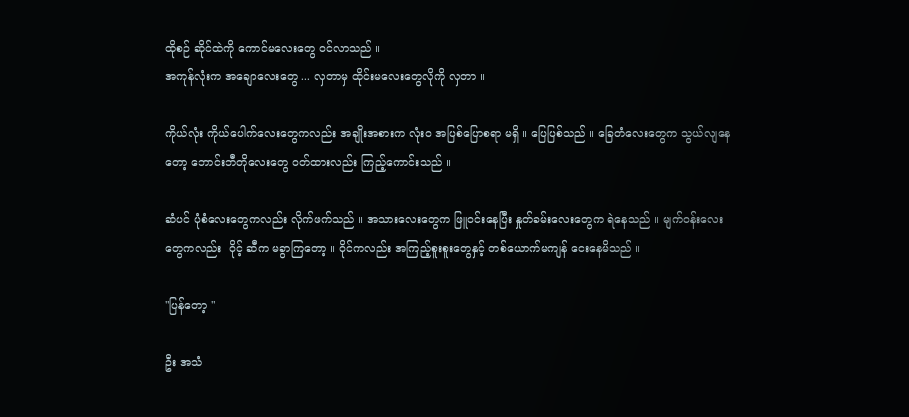ထိုစဉ် ဆိုင်ထဲကို ကောင်မလေးတွေ ဝင်လာသည် ။
အကုန်လုံးက အချောလေးတွေ ... လှတာမှ ထိုင်းမလေးတွေလိုကို လှတာ ။

ကိုယ်လုံး ကိုယ်ပေါက်လေးတွေကလည်း အချိုးအစားက လုံးဝ အပြစ်ပြောစရာ မရှိ ။ ပြေပြစ်သည် ။ ခြေတံလေးတွေက သွယ်လျနေတော့ ဘောင်းဘီတိုလေးတွေ ဝတ်ထားလည်း ကြည့်ကောင်းသည် ။

ဆံပင် ပုံစံလေးတွေကလည်း လိုက်ဖက်သည် ။ အသားလေးတွေက ဖြူဝင်းနေပြီး နှုတ်ခမ်းလေးတွေက ရဲနေသည် ။ မျက်ဝန်းလေးတွေကလည်း  ဝိုင့် ဆီက မခွာကြတော့ ။ ဝိုင်ကလည်း အကြည့်စူးစူးတွေနှင့် တစ်ယောက်မကျန် ငေးနေမိသည် ။

"ပြန်တော့ "

ဦး အသံ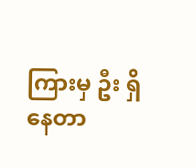ကြားမှ ဦး ရှိနေတာ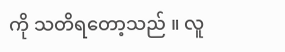ကို သတိရတော့သည် ။ လူ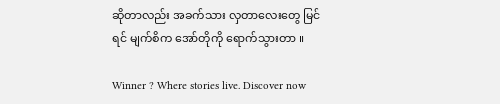ဆိုတာလည်း အခက်သား လှတာလေးတွေ မြင်ရင် မျက်စိက အော်တိုကို ရောက်သွားတာ ။

Winner ? Where stories live. Discover now